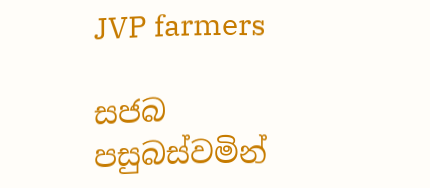JVP farmers

සජබ පසුබස්වමින්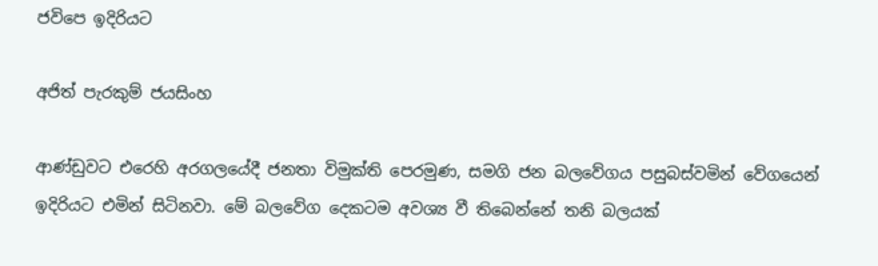ජවිපෙ ඉදිරියට

අජිත් පැරකුම් ජයසිංහ

ආණ්ඩුවට එරෙහි අරගලයේදී ජනතා විමුක්ති පෙරමුණ, සමගි ජන බලවේගය පසුබස්වමින් වේගයෙන් ඉදිරියට එමින් සිටිනවා. මේ බලවේග දෙකටම අවශ්‍ය වී තිබෙන්නේ තනි බලයක්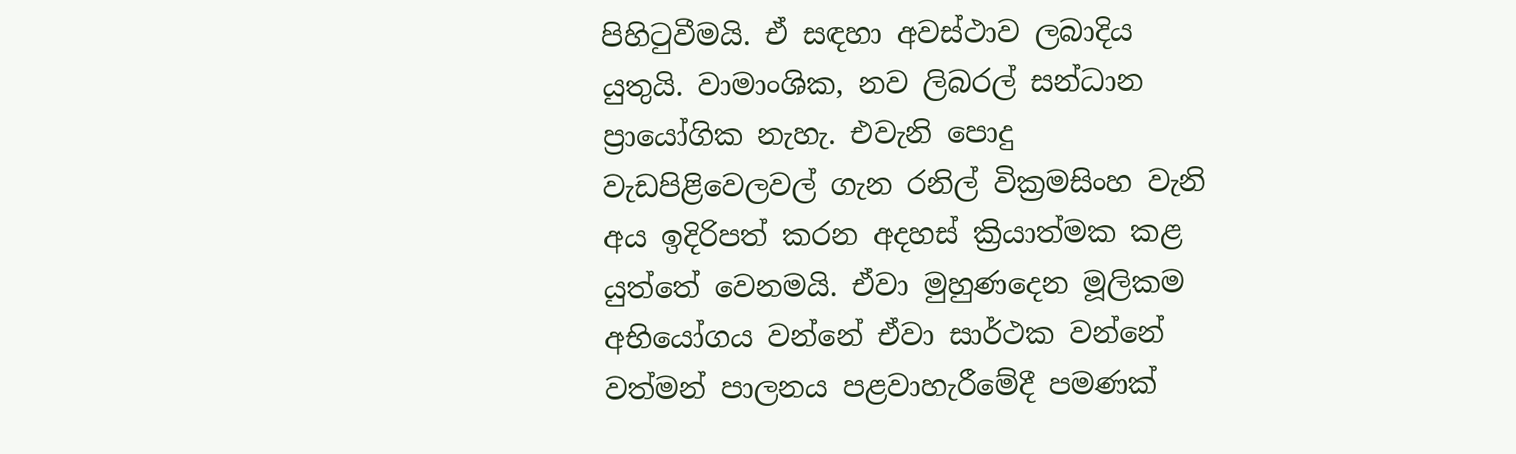පිහිටුවීමයි. ඒ සඳහා අවස්ථාව ලබාදිය යුතුයි. වාමාංශික, නව ලිබරල් සන්ධාන ප්‍රායෝගික නැහැ. එවැනි පොදු වැඩපිළිවෙලවල් ගැන රනිල් වික්‍රමසිංහ වැනි අය ඉදිරිපත් කරන අදහස් ක්‍රියාත්මක කළ යුත්තේ වෙනමයි. ඒවා මුහුණදෙන මූලිකම අභියෝගය වන්නේ ඒවා සාර්ථක වන්නේ වත්මන් පාලනය පළවාහැරීමේදී පමණක්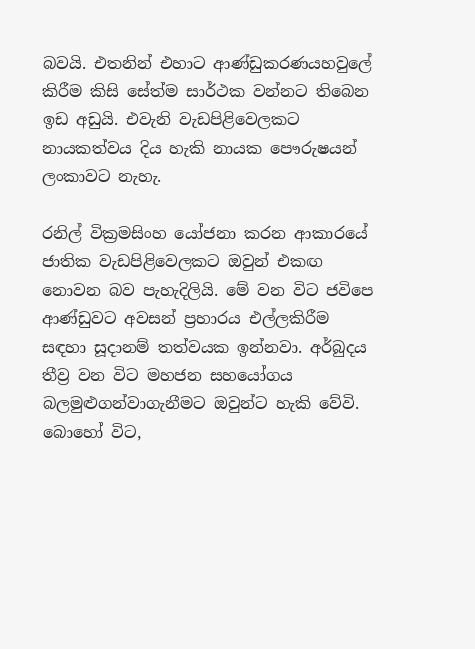බවයි. එතනින් එහාට ආණ්ඩුකරණයහවුලේ කිරීම කිසි සේත්ම සාර්ථක වන්නට තිබෙන ඉඩ අඩුයි. එවැනි වැඩපිළිවෙලකට නායකත්වය දිය හැකි නායක පෞරුෂයන් ලංකාවට නැහැ.

රනිල් වික්‍රමසිංහ යෝජනා කරන ආකාරයේ ජාතික වැඩපිළිවෙලකට ඔවුන් එකඟ නොවන බව පැහැදිලියි. මේ වන විට ජවිපෙ ආණ්ඩුවට අවසන් ප්‍රහාරය එල්ලකිරීම සඳහා සූදානම් තත්වයක ඉන්නවා. අර්බුදය තීව්‍ර වන විට මහජන සහයෝගය බලමුළුගන්වාගැනීමට ඔවුන්ට හැකි වේවි. බොහෝ විට,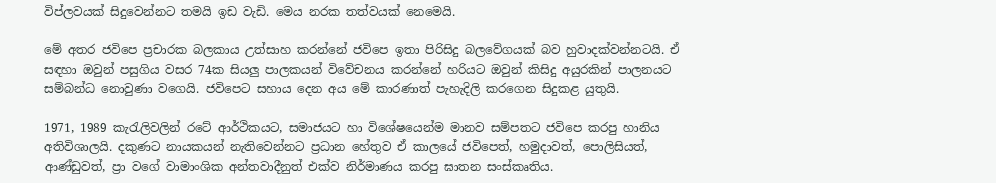විප්ලවයක් සිදුවෙන්නට තමයි ඉඩ වැඩි. මෙය නරක තත්වයක් නෙමෙයි.

මේ අතර ජවිපෙ ප්‍රචාරක බලකාය උත්සාහ කරන්නේ ජවිපෙ ඉතා පිරිසිදු බලවේගයක් බව හුවාදක්වන්නටයි. ඒ සඳහා ඔවුන් පසුගිය වසර 74ක සියලු පාලකයන් විවේචනය කරන්නේ හරියට ඔවුන් කිසිදු අයුරකින් පාලනයට සම්බන්ධ නොවුණා වගෙයි. ජවිපෙට සහාය දෙන අය මේ කාරණාත් පැහැදිලි කරගෙන සිදුකළ යුතුයි.

1971, 1989 කැරැලිවලින් රටේ ආර්ථිකයට, සමාජයට හා විශේෂයෙන්ම මානව සම්පතට ජවිපෙ කරපු හානිය අතිවිශාලයි. දකුණට නායකයන් නැතිවෙන්නට ප්‍රධාන හේතුව ඒ කාලයේ ජවිපෙත්, හමුදාවත්, පොලිසියත්, ආණ්ඩුවත්, ප්‍රා වගේ වාමාංශික අන්තවාදීනුත් එක්ව නිර්මාණය කරපු ඝාතන සංස්කෘතිය.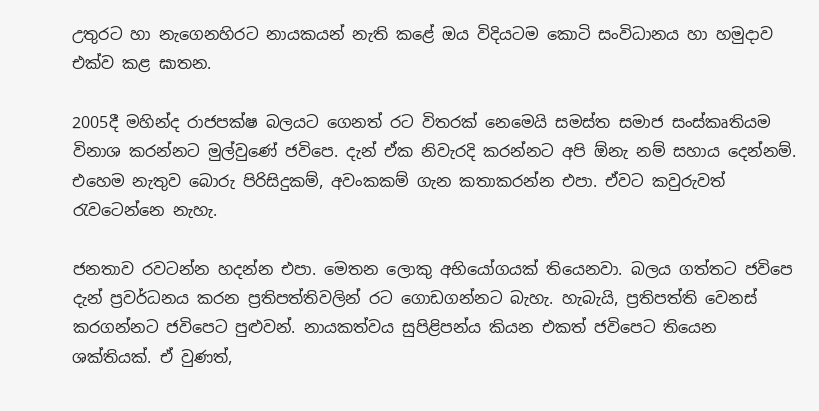උතුරට හා නැගෙනහිරට නායකයන් නැති කළේ ඔය විදියටම කොටි සංවිධානය හා හමුදාව එක්ව කළ ඝාතන.

2005දී මහින්ද රාජපක්ෂ බලයට ගෙනත් රට විතරක් නෙමෙයි සමස්ත සමාජ සංස්කෘතියම විනාශ කරන්නට මුල්වුණේ ජවිපෙ. දැන් ඒක නිවැරදි කරන්නට අපි ඕනැ නම් සහාය දෙන්නම්. එහෙම නැතුව බොරු පිරිසිදුකම්, අවංකකම් ගැන කතාකරන්න එපා. ඒවට කවුරුවත් රැවටෙන්නෙ නැහැ.

ජනතාව රවටන්න හදන්න එපා. මෙතන ලොකු අභියෝගයක් තියෙනවා. බලය ගත්තට ජවිපෙ දැන් ප්‍රවර්ධනය කරන ප්‍රතිපත්තිවලින් රට ගොඩගන්නට බැහැ. හැබැයි, ප්‍රතිපත්ති වෙනස් කරගන්නට ජවිපෙට පුළුවන්. නායකත්වය සුපිළිපන්ය කියන එකත් ජවිපෙට තියෙන ශක්තියක්. ඒ වුණත්,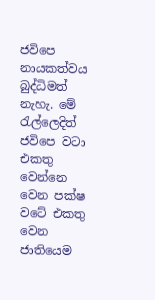ජවිපෙ නායකත්වය බුද්ධිමත් නැහැ. මේ රැල්ලෙදිත් ජවිපෙ වටා එකතු වෙන්නෙ වෙන පක්ෂ වටේ එකතු වෙන ජාතියෙම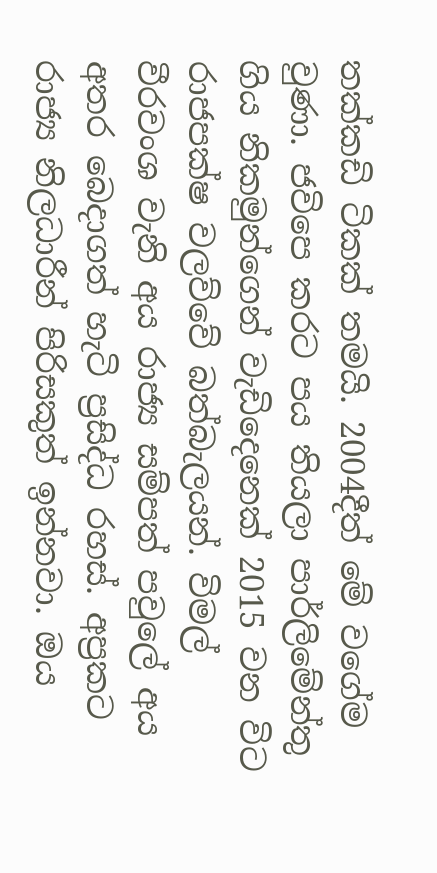තක්කඩි ටිකක් තමයි. 2004දීත් මේ වගේම වුණා. ජවිපෙ කරට පය තියලා පාර්ලිමේන්තු ගිය නිකමුන්ගෙන් වැඩිදෙනෙක් 2015 වන විට රාජපක්ෂ වලව්වේ බත්බැලයන්. විමල් වීරවංශ වැනි අය රාජ්‍ය සම්පත් පවුලේ අය අතර බෙදාගත් හැටි ප්‍රසිද්ධ රහස්. අප්‍රකට රාජ්‍ය නිලධාරීන් පිරිසකුත් ඉන්නවා. ඔය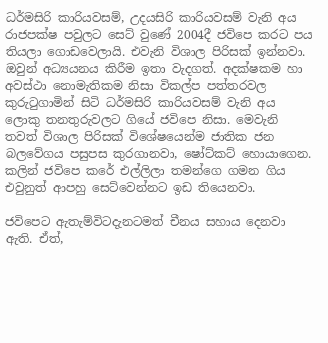ධර්මසිරි කාරියවසම්, උදයසිරි කාරියවසම් වැනි අය රාජපක්ෂ පවුලට සෙට් වුණේ 2004දී ජවිපෙ කරට පය තියලා ගොඩවෙලායි. එවැනි විශාල පිරිසක් ඉන්නවා. ඔවුන් අධ්‍යයනය කිරීම ඉතා වැදගත්. අදක්ෂකම හා අවස්ථා නොමැතිකම නිසා විකල්ප පත්තරවල කුරුටුගාමින් සිටි ධර්මසිරි කාරියවසම් වැනි අය ලොකු තනතුරුවලට ගියේ ජවිපෙ නිසා. මෙවැනි තවත් විශාල පිරිසක් විශේෂයෙන්ම ජාතික ජන බලවේගය පසුපස කුරගානවා, ෂෝට්කට් හොයාගෙන. කලින් ජවිපෙ කරේ එල්ලිලා තමන්ගෙ ගමන ගිය එවුනුත් ආපහු සෙට්වෙන්නට ඉඩ තියෙනවා.

ජවිපෙට ඇතැම්විටදැනටමත් චීනය සහාය දෙනවා ඇති. ඒත්,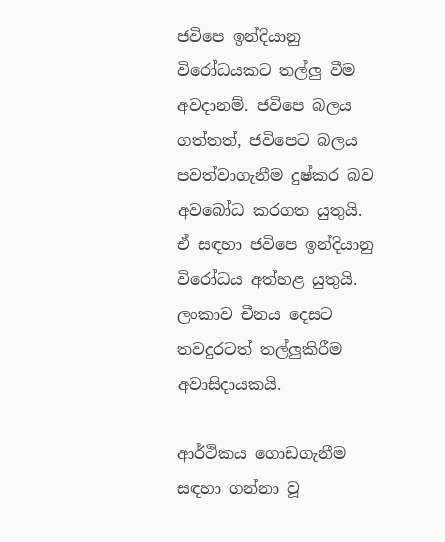ජවිපෙ ඉන්දියානු විරෝධයකට තල්ලු වීම අවදානම්. ජවිපෙ බලය ගත්තත්, ජවිපෙට බලය පවත්වාගැනීම දුෂ්කර බව අවබෝධ කරගත යුතුයි. ඒ සඳහා ජවිපෙ ඉන්දියානු විරෝධය අත්හළ යුතුයි. ලංකාව චීනය දෙසට තවදුරටත් තල්ලුකිරීම අවාසිදායකයි.

ආර්ථිකය ගොඩගැනීම සඳහා ගන්නා වූ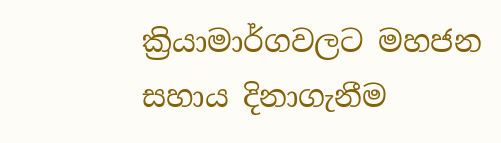ක්‍රියාමාර්ගවලට මහජන සහාය දිනාගැනීම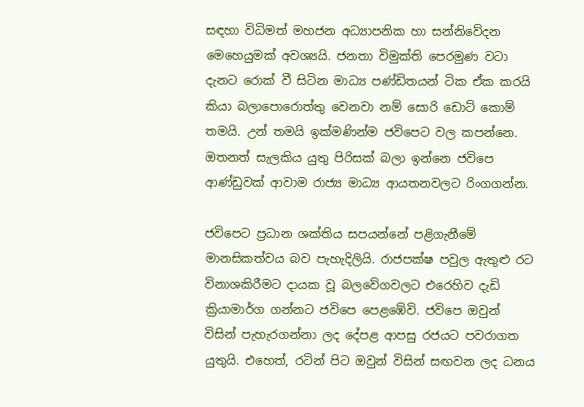සඳහා විධිමත් මහජන අධ්‍යාපනික හා සන්නිවේදන මෙහෙයුමක් අවශ්‍යයි. ජනතා විමුක්ති පෙරමුණ වටා දැනට රොක් වී සිටින මාධ්‍ය පණ්ඩිතයන් ටික ඒක කරයි කියා බලාපොරොත්තු වෙනවා නම් සොරි ඩොට් කොම් තමයි. උන් තමයි ඉක්මණින්ම ජවිපෙට වල කපන්නෙ. ඔතනත් සැලකිය යුතු පිරිසක් බලා ඉන්නෙ ජවිපෙ ආණ්ඩුවක් ආවාම රාජ්‍ය මාධ්‍ය ආයතනවලට රිංගගන්න.

ජවිපෙට ප්‍රධාන ශක්තිය සපයන්නේ පළිගැනීමේ මානසිකත්වය බව පැහැදිලියි. රාජපක්ෂ පවුල ඇතුළු රට විනාශකිරීමට දායක වූ බලවේගවලට එරෙහිව දැඩි ක්‍රියාමාර්ග ගන්නට ජවිපෙ පෙළඹේවි. ජවිපෙ ඔවුන් විසින් පැහැරගන්නා ලද දේපළ ආපසු රජයට පවරාගත යුතුයි. එහෙත්, රටින් පිට ඔවුන් විසින් සඟවන ලද ධනය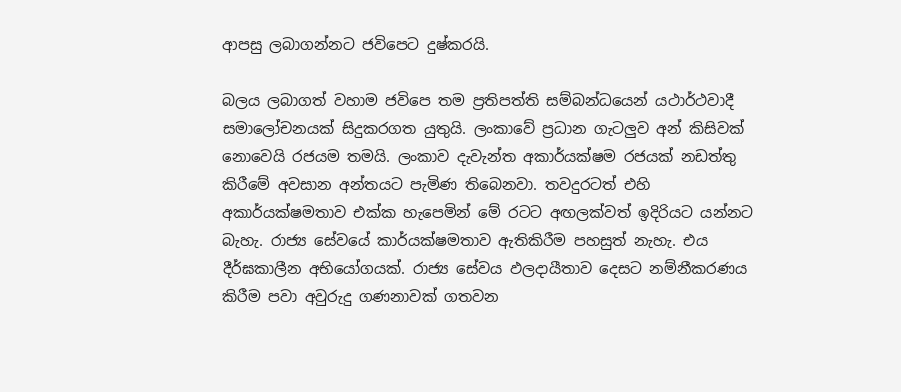ආපසු ලබාගන්නට ජවිපෙට දුෂ්කරයි.

බලය ලබාගත් වහාම ජවිපෙ තම ප්‍රතිපත්ති සම්බන්ධයෙන් යථාර්ථවාදී සමාලෝචනයක් සිදුකරගත යුතුයි. ලංකාවේ ප්‍රධාන ගැටලුව අන් කිසිවක් නොවෙයි රජයම තමයි. ලංකාව දැවැන්ත අකාර්යක්ෂම රජයක් නඩත්තු කිරීමේ අවසාන අන්තයට පැමිණ තිබෙනවා. තවදුරටත් එහි අකාර්යක්ෂමතාව එක්ක හැපෙමින් මේ රටට අඟලක්වත් ඉදිරියට යන්නට බැහැ. රාජ්‍ය සේවයේ කාර්යක්ෂමතාව ඇතිකිරීම පහසුත් නැහැ. එය දීර්ඝකාලීන අභියෝගයක්. රාජ්‍ය සේවය ඵලදායීතාව දෙසට නම්නීකරණය කිරීම පවා අවුරුදු ගණනාවක් ගතවන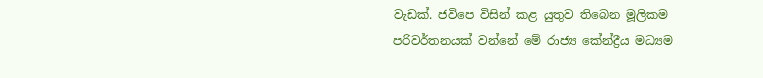වැඩක්. ජවිපෙ විසින් කළ යුතුව තිබෙන මූලිකම පරිවර්තනයක් වන්නේ මේ රාජ්‍ය කේන්ද්‍රීය මධ්‍යම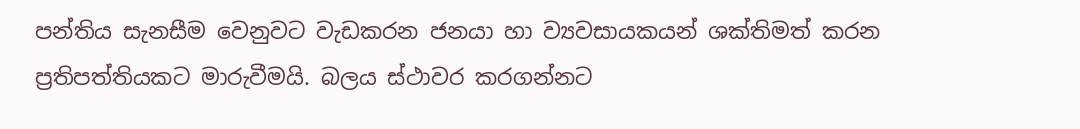පන්තිය සැනසීම වෙනුවට වැඩකරන ජනයා හා ව්‍යවසායකයන් ශක්තිමත් කරන ප්‍රතිපත්තියකට මාරුවීමයි. බලය ස්ථාවර කරගන්නට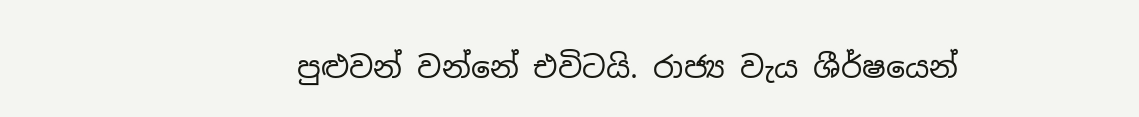පුළුවන් වන්නේ එවිටයි. රාජ්‍ය වැය ශීර්ෂයෙන්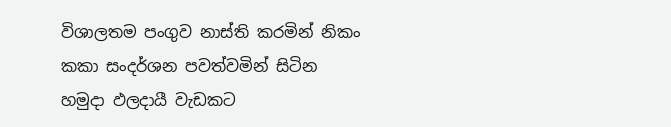විශාලතම පංගුව නාස්ති කරමින් නිකං කකා සංදර්ශන පවත්වමින් සිටින හමුදා ඵලදායී වැඩකට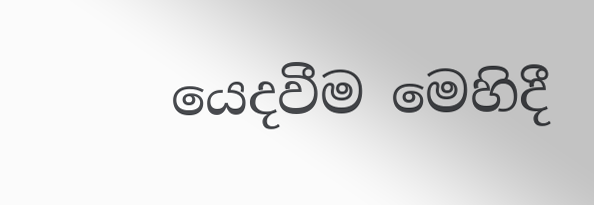යෙදවීම මෙහිදී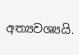අත්‍යවශ්‍යයි.